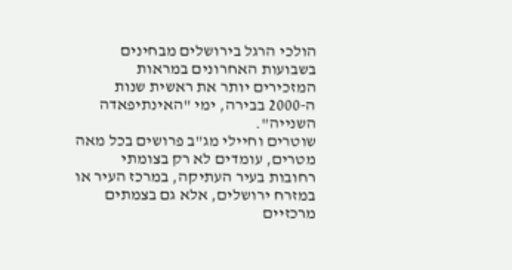הולכי הרגל בירושלים מבחינים בשבועות האחרונים במראות המזכירים יותר את ראשית שנות ה-2000 בבירה, ימי "האינתיפאדה השנייה".
שוטרים וחיילי מג"ב פרושים בכל מאה מטרים, עומדים לא רק בצומתי רחובות בעיר העתיקה, במרכז העיר או במזרח ירושלים, אלא גם בצמתים מרכזיים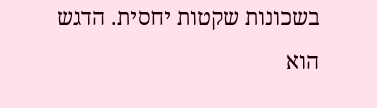בשכונות שקטות יחסית. הדגש הוא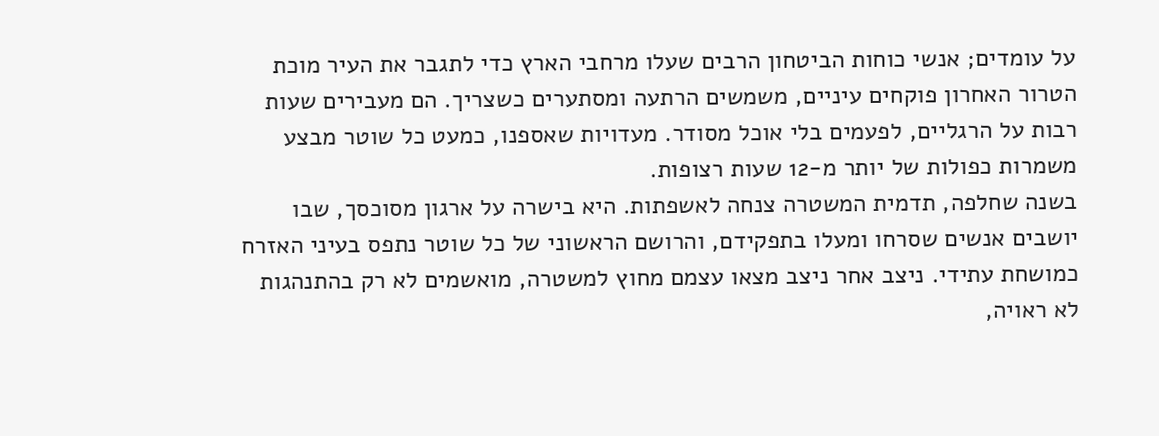על עומדים; אנשי כוחות הביטחון הרבים שעלו מרחבי הארץ כדי לתגבר את העיר מוכת הטרור האחרון פוקחים עיניים, משמשים הרתעה ומסתערים כשצריך. הם מעבירים שעות רבות על הרגליים, לפעמים בלי אוכל מסודר. מעדויות שאספנו, כמעט כל שוטר מבצע משמרות כפולות של יותר מ-12 שעות רצופות.
בשנה שחלפה, תדמית המשטרה צנחה לאשפתות. היא בישרה על ארגון מסוכסך, שבו יושבים אנשים שסרחו ומעלו בתפקידם, והרושם הראשוני של כל שוטר נתפס בעיני האזרח כמושחת עתידי. ניצב אחר ניצב מצאו עצמם מחוץ למשטרה, מואשמים לא רק בהתנהגות לא ראויה,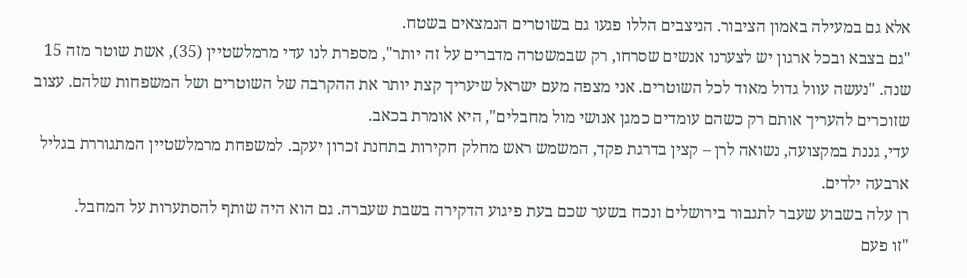אלא גם במעילה באמון הציבור. הניצבים הללו פגעו גם בשוטרים הנמצאים בשטח.
"גם בצבא ובכל ארגון יש לצערנו אנשים שסרחו, רק שבמשטרה מדברים על זה יותר", מספרת לנו עדי מרמלשטיין (35), אשת שוטר מזה 15 שנה. "נעשה עוול גדול מאוד לכל השוטרים. אני מצפה מעם ישראל שיעריך קצת יותר את ההקרבה של השוטרים ושל המשפחות שלהם. עצוב שזוכרים להעריך אותם רק כשהם עומדים כמגן אנושי מול מחבלים", היא אומרת בכאב.
עדי, גננת במקצועה, נשואה לרן – קצין בדרגת פקד, המשמש ראש מחלק חקירות בתחנת זכרון יעקב. למשפחת מרמלשטיין המתגוררת בגליל ארבעה ילדים.
רן עלה בשבוע שעבר לתגבור בירושלים ונכח בשער שכם בעת פיגוע הדקירה בשבת שעברה. גם הוא היה שותף להסתערות על המחבל.
"זו פעם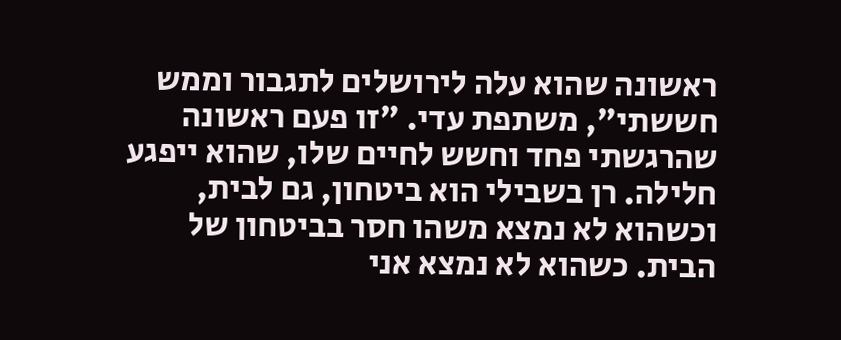ראשונה שהוא עלה לירושלים לתגבור וממש חששתי", משתפת עדי. "זו פעם ראשונה שהרגשתי פחד וחשש לחיים שלו, שהוא ייפגע חלילה. רן בשבילי הוא ביטחון, גם לבית, וכשהוא לא נמצא משהו חסר בביטחון של הבית. כשהוא לא נמצא אני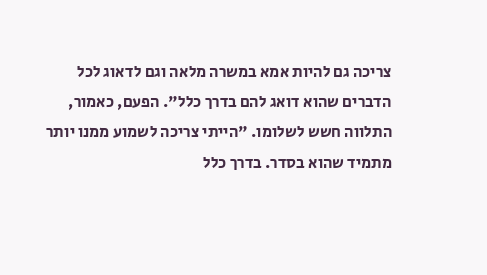צריכה גם להיות אמא במשרה מלאה וגם לדאוג לכל הדברים שהוא דואג להם בדרך כלל". הפעם, כאמור, התלווה חשש לשלומו. "הייתי צריכה לשמוע ממנו יותר מתמיד שהוא בסדר. בדרך כלל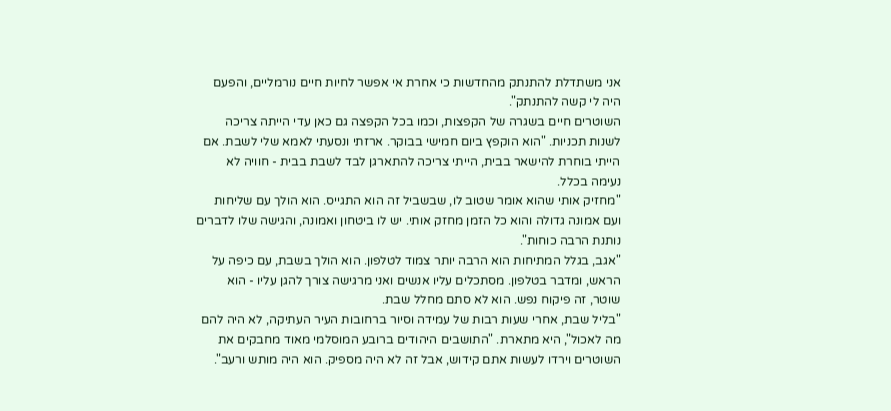אני משתדלת להתנתק מהחדשות כי אחרת אי אפשר לחיות חיים נורמליים, והפעם היה לי קשה להתנתק".
השוטרים חיים בשגרה של הקפצות, וכמו בכל הקפצה גם כאן עדי הייתה צריכה לשנות תכניות. "הוא הוקפץ ביום חמישי בבוקר. ארזתי ונסעתי לאמא שלי לשבת. אם הייתי בוחרת להישאר בבית, הייתי צריכה להתארגן לבד לשבת בבית - חוויה לא נעימה בכלל.
"מחזיק אותי שהוא אומר שטוב לו, שבשביל זה הוא התגייס. הוא הולך עם שליחות ועם אמונה גדולה והוא כל הזמן מחזק אותי. יש לו ביטחון ואמונה, והגישה שלו לדברים נותנת הרבה כוחות".
"אגב, בגלל המתיחות הוא הרבה יותר צמוד לטלפון. הוא הולך בשבת, עם כיפה על הראש, ומדבר בטלפון. מסתכלים עליו אנשים ואני מרגישה צורך להגן עליו - הוא שוטר, זה פיקוח נפש. הוא לא סתם מחלל שבת.
"בליל שבת, אחרי שעות רבות של עמידה וסיור ברחובות העיר העתיקה, לא היה להם מה לאכול", היא מתארת. "התושבים היהודים ברובע המוסלמי מאוד מחבקים את השוטרים וירדו לעשות אתם קידוש, אבל זה לא היה מספיק. הוא היה מותש ורעב".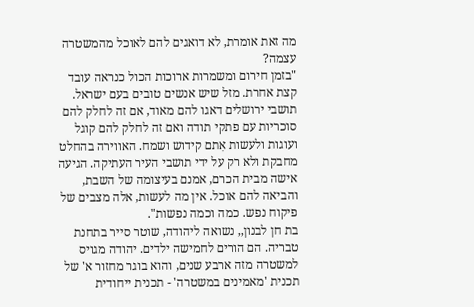מה זאת אומרת, לא דואגים להם לאוכל מהמשטרה עצמה?
"בזמן חירום ומשמרות ארוכות הכול כנראה עובד קצת אחרת. מזל שיש אנשים טובים בעם ישראל. תושבי ירושלים דאגו להם מאוד, אם זה לחלק להם סוכריות עם פתקי תודה ואם זה לחלק להם קוגל ועוגות ולעשות אִתם קידוש ושמח. האווירה בהחלט מחבקת ולא רק על ידי תושבי העיר העתיקה. הגיעה אישה מבית הכרם, אמנם בעיצומה של השבת, והביאה להם אוכל. אין מה לעשות, אלה מצבים של פיקוח נפש. כמה וכמה נפשות".
בת חן לבנון,, נשואה ליהודה, שוטר סייר בתחנת טבריה. הם הורים לחמישה ילדים. יהודה מגויס למשטרה מזה ארבע שנים, והוא בוגר מחזור א' של תכנית 'מאמינים במשטרה' - תכנית ייחודית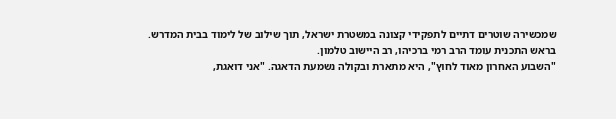שמכשירה שוטרים דתיים לתפקידי קצונה במשטרת ישראל, תוך שילוב של לימוד בבית המדרש. בראש התכנית עומד הרב רמי ברכיהו, רב היישוב טלמון.
"השבוע האחרון מאוד לחוץ", היא מתארת ובקולה נשמעת הדאגה. "אני דואגת,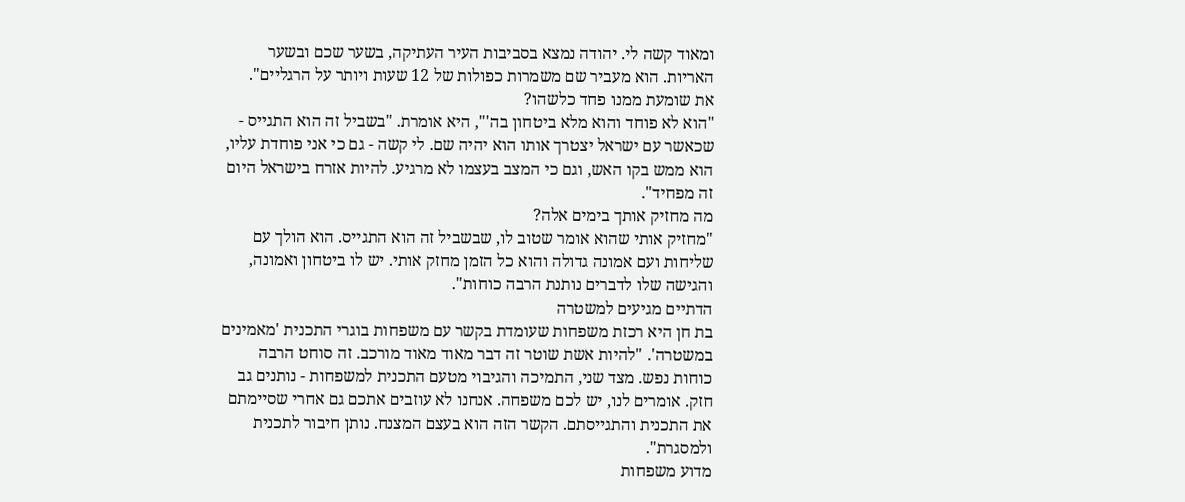ומאוד קשה לי. יהודה נמצא בסביבות העיר העתיקה, בשער שכם ובשער האריות. הוא מעביר שם משמרות כפולות של 12 שעות ויותר על הרגליים".
את שומעת ממנו פחד כלשהו?
"הוא לא פוחד והוא מלא ביטחון בה'", היא אומרת. "בשביל זה הוא התגייס - שכאשר עם ישראל יצטרך אותו הוא יהיה שם. לי קשה - גם כי אני פוחדת עליו, הוא ממש בקו האש, וגם כי המצב בעצמו לא מרגיע. להיות אזרח בישראל היום זה מפחיד".
מה מחזיק אותך בימים אלה?
"מחזיק אותי שהוא אומר שטוב לו, שבשביל זה הוא התגייס. הוא הולך עם שליחות ועם אמונה גדולה והוא כל הזמן מחזק אותי. יש לו ביטחון ואמונה, והגישה שלו לדברים נותנת הרבה כוחות".
הדתיים מגיעים למשטרה
בת חן היא רכזת משפחות שעומדת בקשר עם משפחות בוגרי התכנית 'מאמינים במשטרה'. "להיות אשת שוטר זה דבר מאוד מאוד מורכב. זה סוחט הרבה כוחות נפש. מצד שני, התמיכה והגיבוי מטעם התכנית למשפחות - נותנים גב חזק. אומרים לנו, יש לכם משפחה. אנחנו לא עוזבים אתכם גם אחרי שסיימתם את התכנית והתגייסתם. הקשר הזה הוא בעצם המצנח. נותן חיבור לתכנית ולמסגרת".
מדוע משפחות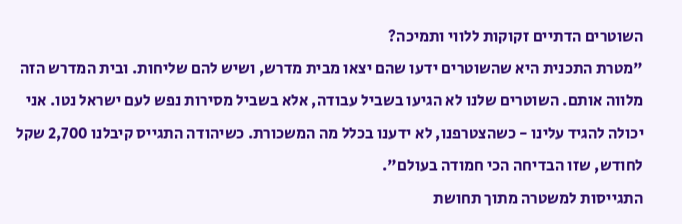השוטרים הדתיים זקוקות ללווי ותמיכה?
"מטרת התכנית היא שהשוטרים ידעו שהם יצאו מבית מדרש, ושיש להם שליחות. ובית המדרש הזה מלווה אותם. השוטרים שלנו לא הגיעו בשביל עבודה, אלא בשביל מסירות נפש לעם ישראל נטו. אני יכולה להגיד עלינו - כשהצטרפנו, לא ידענו בכלל מה המשכורת. כשיהודה התגייס קיבלנו 2,700 שקל לחודש, שזו הבדיחה הכי חמודה בעולם".
התגייסות למשטרה מתוך תחושת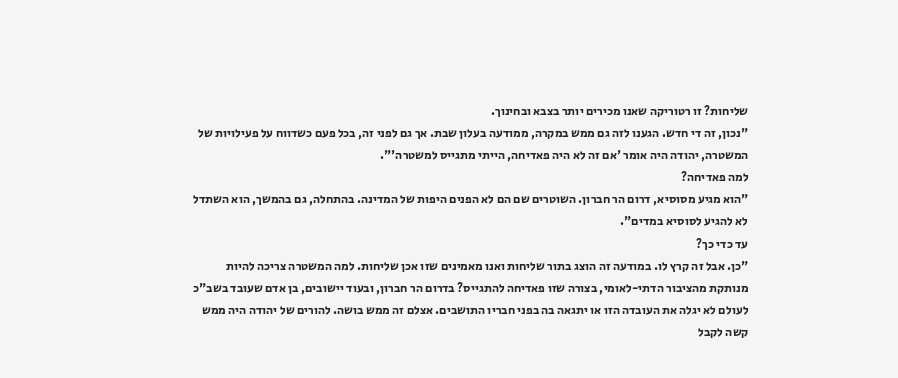שליחות? זו רטוריקה שאנו מכירים יותר בצבא ובחינוך.
"נכון, זה די חדש. הגענו לזה גם ממש במקרה, ממודעה בעלון שבת. אך גם לפני זה, בכל פעם כשדווח על פעילויות של המשטרה, יהודה היה אומר 'אם זה לא היה פאדיחה, הייתי מתגייס למשטרה'".
למה פאדיחה?
"הוא מגיע מסוסיא, דרום הר חברון. השוטרים שם הם לא הפנים היפות של המדינה. בהתחלה, גם בהמשך, הוא השתדל לא להגיע לסוסיא במדים".
עד כדי כך?
"כן. אבל זה קרץ לו. במודעה זה הוצג בתור שליחות ואנו מאמינים שזו אכן שליחות. למה המשטרה צריכה להיות מנותקת מהציבור הדתי-לאומי, בצורה שזו פאדיחה להתגייס? בדרום הר חברון, ובעוד יישובים, בן אדם שעובד בשב"כ לעולם לא יגלה את העובדה הזו או יתגאה בה בפני חבריו התושבים. אצלם זה ממש בושה. להורים של יהודה היה ממש קשה לקבל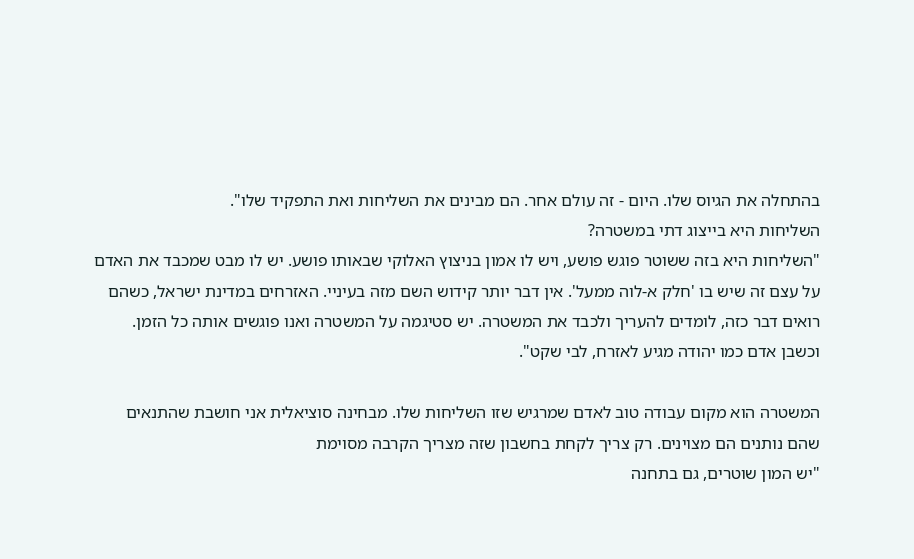בהתחלה את הגיוס שלו. היום - זה עולם אחר. הם מבינים את השליחות ואת התפקיד שלו".
השליחות היא בייצוג דתי במשטרה?
"השליחות היא בזה ששוטר פוגש פושע, ויש לו אמון בניצוץ האלוקי שבאותו פושע. יש לו מבט שמכבד את האדם על עצם זה שיש בו 'חלק א-לוה ממעל'. אין דבר יותר קידוש השם מזה בעיניי. האזרחים במדינת ישראל, כשהם רואים דבר כזה, לומדים להעריך ולכבד את המשטרה. יש סטיגמה על המשטרה ואנו פוגשים אותה כל הזמן. וכשבן אדם כמו יהודה מגיע לאזרח, לבי שקט".

המשטרה הוא מקום עבודה טוב לאדם שמרגיש שזו השליחות שלו. מבחינה סוציאלית אני חושבת שהתנאים שהם נותנים הם מצוינים. רק צריך לקחת בחשבון שזה מצריך הקרבה מסוימת
"יש המון שוטרים, גם בתחנה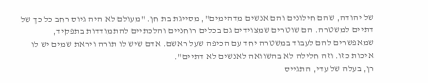של יהודה, שהם חילונים והם אנשים מדהימים", מסייגת בת חן. "מעולם לא היה גיוס רחב כל כך של דתיים למשטרה. הם שוטרים שמצוידים גם בכלים רוחניים והלכתיים להתמודדות בתפקיד, שמאפשרים להם לעבוד במשטרה יחד עם הכיפה שעל ראשם. אדם שיש לו תורה ויראת שמים יש לו איכות כזו. וזה חלילה לא בהשוואה לאנשים לא דתיים".
רן, בעלה של עדי, התגייס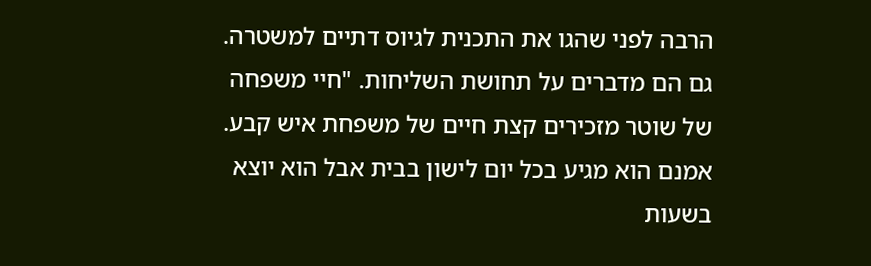הרבה לפני שהגו את התכנית לגיוס דתיים למשטרה. גם הם מדברים על תחושת השליחות. "חיי משפחה של שוטר מזכירים קצת חיים של משפחת איש קבע. אמנם הוא מגיע בכל יום לישון בבית אבל הוא יוצא בשעות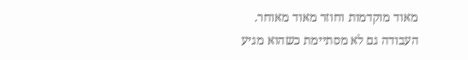מאוד מוקדמות וחוזר מאוד מאוחר. העבודה גם לא מסתיימת כשהוא מגיע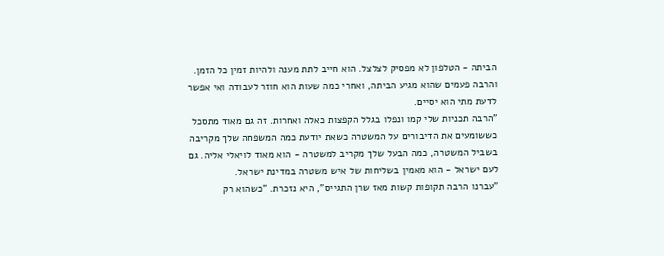הביתה - הטלפון לא מפסיק לצלצל. הוא חייב לתת מענה ולהיות זמין כל הזמן. והרבה פעמים שהוא מגיע הביתה, ואחרי כמה שעות הוא חוזר לעבודה ואי אפשר לדעת מתי הוא יסיים.
"הרבה תכניות שלי קמו ונפלו בגלל הקפצות כאלה ואחרות. זה גם מאוד מתסכל כששומעים את הדיבורים על המשטרה כשאת יודעת כמה המשפחה שלך מקריבה בשביל המשטרה, כמה הבעל שלך מקריב למשטרה - הוא מאוד לויאלי אליה. גם לעם ישראל - הוא מאמין בשליחות של איש משטרה במדינת ישראל.
"עברנו הרבה תקופות קשות מאז שרן התגייס", היא נזכרת. "כשהוא רק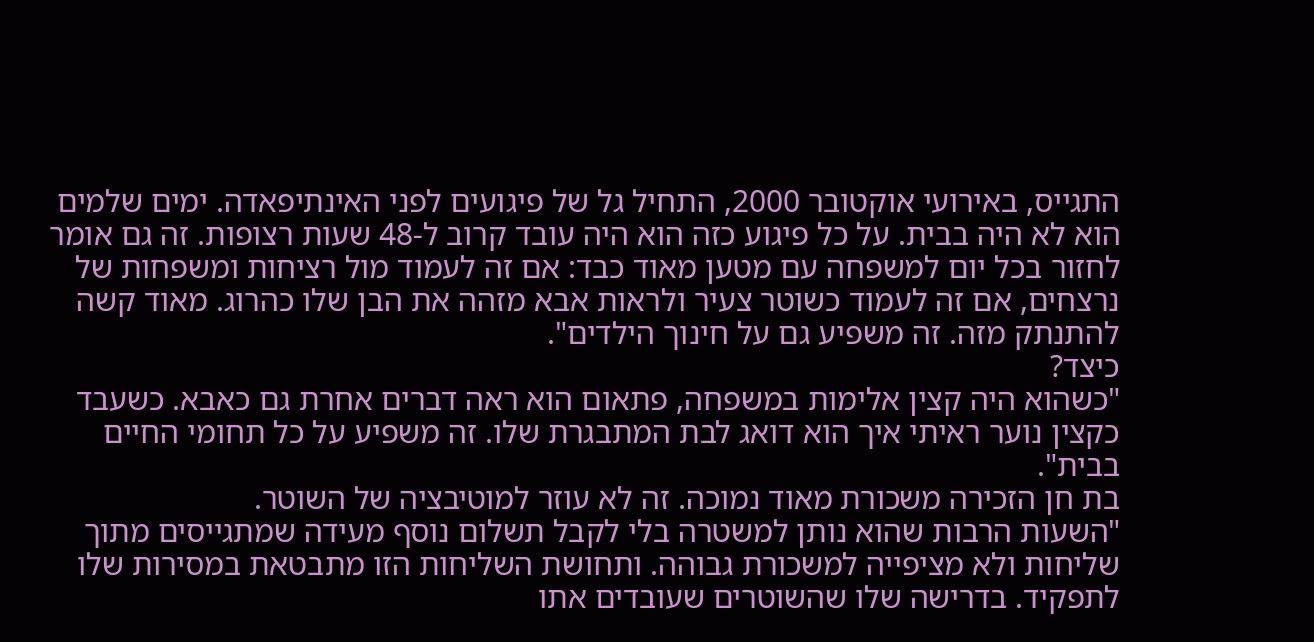התגייס, באירועי אוקטובר 2000, התחיל גל של פיגועים לפני האינתיפאדה. ימים שלמים הוא לא היה בבית. על כל פיגוע כזה הוא היה עובד קרוב ל-48 שעות רצופות. זה גם אומר לחזור בכל יום למשפחה עם מטען מאוד כבד: אם זה לעמוד מול רציחות ומשפחות של נרצחים, אם זה לעמוד כשוטר צעיר ולראות אבא מזהה את הבן שלו כהרוג. מאוד קשה להתנתק מזה. זה משפיע גם על חינוך הילדים".
כיצד?
"כשהוא היה קצין אלימות במשפחה, פתאום הוא ראה דברים אחרת גם כאבא. כשעבד כקצין נוער ראיתי איך הוא דואג לבת המתבגרת שלו. זה משפיע על כל תחומי החיים בבית".
בת חן הזכירה משכורת מאוד נמוכה. זה לא עוזר למוטיבציה של השוטר.
"השעות הרבות שהוא נותן למשטרה בלי לקבל תשלום נוסף מעידה שמתגייסים מתוך שליחות ולא מציפייה למשכורת גבוהה. ותחושת השליחות הזו מתבטאת במסירות שלו לתפקיד. בדרישה שלו שהשוטרים שעובדים אתו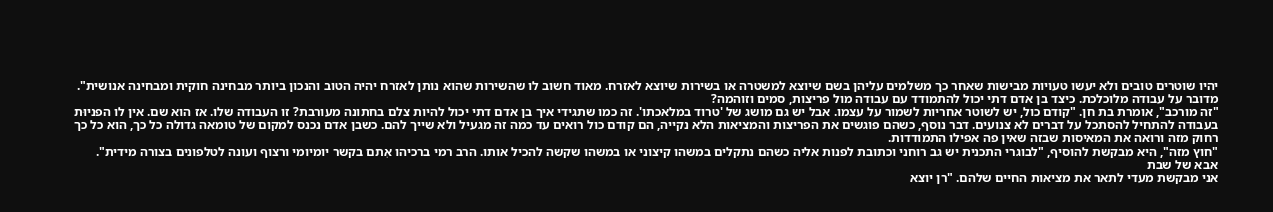יהיו שוטרים טובים ולא יעשו טעויות מבישות שאחר כך משלמים עליהן בשם שיוצא למשטרה או בשירות שיוצא לאזרח. מאוד חשוב לו שהשירות שהוא נותן לאזרח יהיה הטוב והנכון ביותר מבחינה חוקית ומבחינה אנושית".
מדובר על עבודה מלוכלכת. כיצד בן אדם דתי יכול להתמודד עם עבודה מול פריצות, סמים וזוהמה?
"זה מורכב", אומרת בת חן. "קודם כול, יש לשוטר אחריות לשמור על עצמו. אבל יש גם מושג של 'טרוד במלאכתו'. זה כמו שתגידי איך בן אדם דתי יכול להיות צלם בחתונה מעורבת? זו העבודה שלו. אז הוא שם. אין לו הפניוּת בעבודה להתחיל להסתכל על דברים לא צנועים. דבר נוסף, כשהם פוגשים את הפריצות והמציאות הלא נקייה, הם קודם כול רואים עד כמה זה מגעיל ולא שייך להם. כשבן אדם נכנס למקום של טומאה גדולה כל כך, הוא כל כך רחוק מזה ורואה את המאיסות שבזה שאין פה אפילו התמודדות.
"חוץ מזה", היא מבקשת להוסיף, "לבוגרי התכנית יש גב רוחני וכתובת לפנות אליה כשהם נתקלים במשהו קיצוני או במשהו שקשה להכיל אותו. הרב רמי ברכיהו אִתם בקשר יומיומי ורצוף ועונה לטלפונים בצורה מידית".
אבא של שבת
אני מבקשת מעדי לתאר את מציאות החיים שלהם. "רן יוצא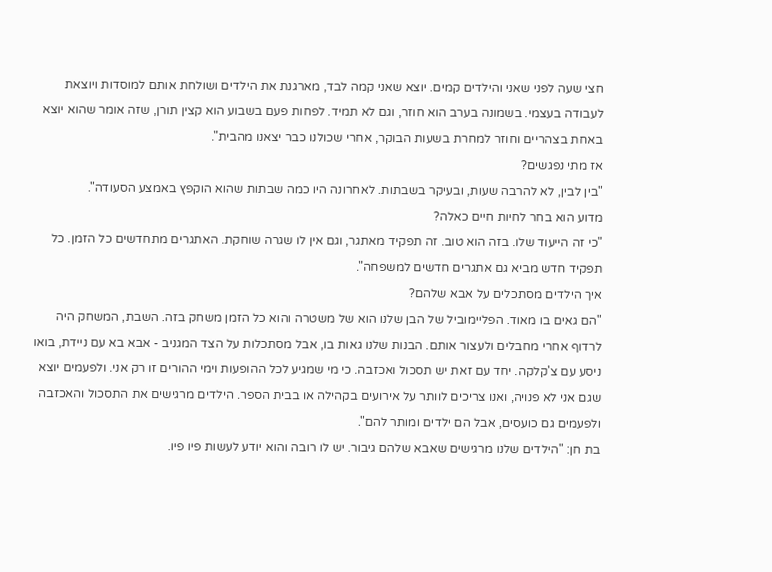חצי שעה לפני שאני והילדים קמים. יוצא שאני קמה לבד, מארגנת את הילדים ושולחת אותם למוסדות ויוצאת לעבודה בעצמי. בשמונה בערב הוא חוזר, וגם לא תמיד. לפחות פעם בשבוע הוא קצין תורן, שזה אומר שהוא יוצא באחת בצהריים וחוזר למחרת בשעות הבוקר, אחרי שכולנו כבר יצאנו מהבית".
אז מתי נפגשים?
"בין לבין, לא להרבה שעות, ובעיקר בשבתות. לאחרונה היו כמה שבתות שהוא הוקפץ באמצע הסעודה".
מדוע הוא בחר לחיות חיים כאלה?
"כי זה הייעוד שלו. בזה הוא טוב. זה תפקיד מאתגר, וגם אין לו שגרה שוחקת. האתגרים מתחדשים כל הזמן. כל תפקיד חדש מביא גם אתגרים חדשים למשפחה".
איך הילדים מסתכלים על אבא שלהם?
"הם גאים בו מאוד. הפליימוביל של הבן שלנו הוא של משטרה והוא כל הזמן משחק בזה. השבת, המשחק היה לרדוף אחרי מחבלים ולעצור אותם. הבנות שלנו גאות בו, אבל מסתכלות על הצד המגניב - אבא בא עם ניידת, בואו ניסע עם צ'קלקה. יחד עם זאת יש תסכול ואכזבה. כי מי שמגיע לכל ההופעות וימי ההורים זו רק אני. ולפעמים יוצא שגם אני לא פנויה, ואנו צריכים לוותר על אירועים בקהילה או בבית הספר. הילדים מרגישים את התסכול והאכזבה ולפעמים גם כועסים, אבל הם ילדים ומותר להם".
בת חן: "הילדים שלנו מרגישים שאבא שלהם גיבור. יש לו רובה והוא יודע לעשות פיו פיו.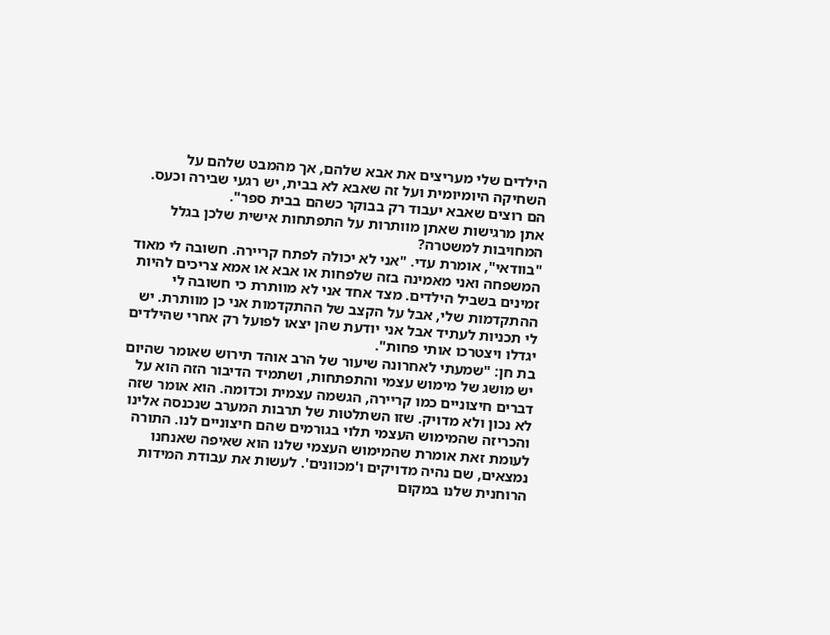הילדים שלי מעריצים את אבא שלהם, אך מהמבט שלהם על השחיקה היומיומית ועל זה שאבא לא בבית, יש רגעי שבירה וכעס. הם רוצים שאבא יעבוד רק בבוקר כשהם בבית ספר".
אתן מרגישות שאתן מוותרות על התפתחות אישית שלכן בגלל המחויבות למשטרה?
"בוודאי", אומרת עדי. "אני לא יכולה לפתח קריירה. חשובה לי מאוד המשפחה ואני מאמינה בזה שלפחות או אבא או אמא צריכים להיות זמינים בשביל הילדים. מצד אחד אני לא מוותרת כי חשובה לי ההתקדמות שלי, אבל על הקצב של ההתקדמות אני כן מוותרת. יש לי תכניות לעתיד אבל אני יודעת שהן יצאו לפועל רק אחרי שהילדים יגדלו ויצטרכו אותי פחות".
בת חן: "שמעתי לאחרונה שיעור של הרב אוהד תירוש שאומר שהיום יש מושג של מימוש עצמי והתפתחות, ושתמיד הדיבור הזה הוא על דברים חיצוניים כמו קריירה, הגשמה עצמית וכדומה. הוא אומר שזה לא נכון ולא מדויק. שזו השתלטות של תרבות המערב שנכנסה אלינו והכריזה שהמימוש העצמי תלוי בגורמים שהם חיצוניים לנו. התורה לעומת זאת אומרת שהמימוש העצמי שלנו הוא שאיפה שאנחנו נמצאים, שם נהיה מדויקים ו'מכוונים'. לעשות את עבודת המידות הרוחנית שלנו במקום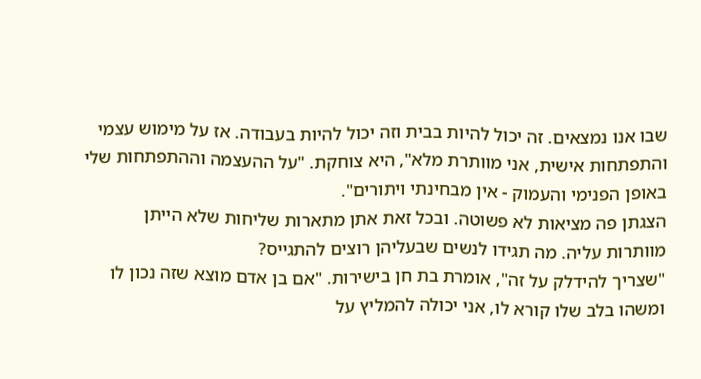שבו אנו נמצאים. זה יכול להיות בבית וזה יכול להיות בעבודה. אז על מימוש עצמי והתפתחות אישית, אני מוותרת מלא", היא צוחקת. "על ההעצמה וההתפתחות שלי באופן הפנימי והעמוק - אין מבחינתי ויתורים".
הצגתן פה מציאות לא פשוטה. ובכל זאת אתן מתארות שליחות שלא הייתן מוותרות עליה. מה תגידו לנשים שבעליהן רוצים להתגייס?
"שצריך להידלק על זה", אומרת בת חן בישירות. "אם בן אדם מוצא שזה נכון לו ומשהו בלב שלו קורא לו, אני יכולה להמליץ על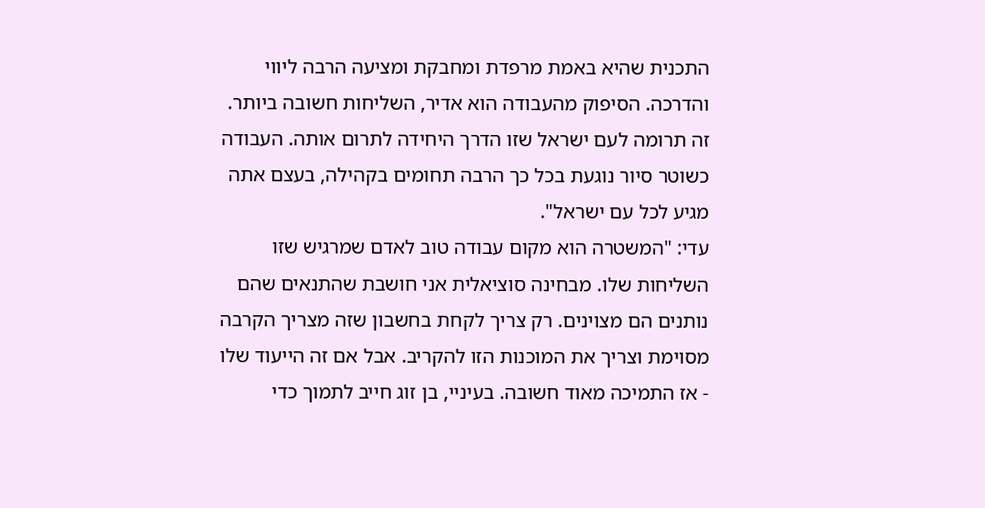התכנית שהיא באמת מרפדת ומחבקת ומציעה הרבה ליווי והדרכה. הסיפוק מהעבודה הוא אדיר, השליחות חשובה ביותר. זה תרומה לעם ישראל שזו הדרך היחידה לתרום אותה. העבודה כשוטר סיור נוגעת בכל כך הרבה תחומים בקהילה, בעצם אתה מגיע לכל עם ישראל".
עדי: "המשטרה הוא מקום עבודה טוב לאדם שמרגיש שזו השליחות שלו. מבחינה סוציאלית אני חושבת שהתנאים שהם נותנים הם מצוינים. רק צריך לקחת בחשבון שזה מצריך הקרבה מסוימת וצריך את המוכנות הזו להקריב. אבל אם זה הייעוד שלו - אז התמיכה מאוד חשובה. בעיניי, בן זוג חייב לתמוך כדי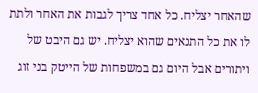שהאחר יצליח. כל אחד צריך לגבות את האחר ולתת לו את כל התנאים שהוא יצליח. יש גם היבט של ויתורים אבל היום גם במשפחות של הייטק בני זוג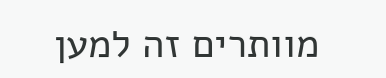מוותרים זה למען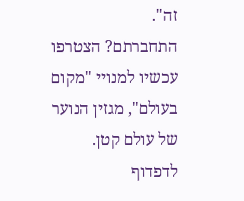זה".
התחברתם? הצטרפו עכשיו למנויי "מקום בעולם", מגזין הנוער של עולם קטן. לדפדוף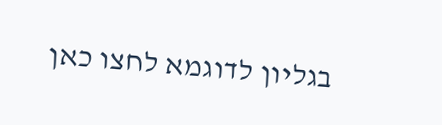בגליון לדוגמא לחצו כאן